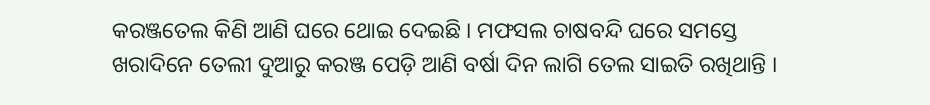କରଞ୍ଜତେଲ କିଣି ଆଣି ଘରେ ଥୋଇ ଦେଇଛି । ମଫସଲ ଚାଷବନ୍ଦି ଘରେ ସମସ୍ତେ ଖରାଦିନେ ତେଲୀ ଦୁଆରୁ କରଞ୍ଜ ପେଡ଼ି ଆଣି ବର୍ଷା ଦିନ ଲାଗି ତେଲ ସାଇତି ରଖିଥାନ୍ତି ।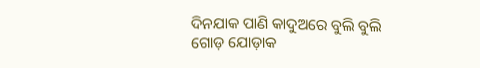ଦିନଯାକ ପାଣି କାଦୁଅରେ ବୁଲି ବୁଲି ଗୋଡ଼ ଯୋଡ଼ାକ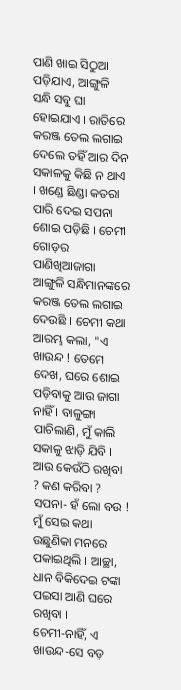ପାଣି ଖାଇ ସିଠୁଆ ପଡ଼ିଯାଏ, ଆଙ୍ଗୁଳି ସନ୍ଧି ସବୁ ଘା ହୋଇଯାଏ । ରାତିରେ କରଞ୍ଜ ତେଲ ଲଗାଇ ଦେଲେ ତହିଁ ଆର ଦିନ ସକାଳକୁ କିଛି ନ ଥାଏ । ଖଣ୍ଡେ ଛିଣ୍ଡା କତରା ପାରି ଦେଇ ସପନା ଶୋଇ ପଡ଼ିଛି । ଚେମୀ ଗୋଡ଼ର ପାଣିଖିଆଜାଗା ଆଙ୍ଗୁଳି ସନ୍ଧିମାନଙ୍କରେ କରଞ୍ଜ ତେଲ ଲଗାଇ ଦେଉଛି । ଚେମୀ କଥା ଆରମ୍ଭ କଲା, "ଏ ଖାଉନ୍ଦ ! ତେମେ ଦେଖ, ଘରେ ଶୋଇ ପଡ଼ିବାକୁ ଆଉ ଜାଗା ନାହିଁ । ବାଳୁଙ୍ଗା ପାଚିଲାଣି, ମୁଁ କାଲି ସକାଳୁ ଝାଡ଼ି ଯିବି । ଆଉ କେଉଁଠି ରଖିବା ? କଣ କରିବା ?
ସପନା- ହଁ ଲୋ ବଉ ! ମୁଁ ସେଇ କଥା ଉଛୁଣିକା ମନରେ ପକାଇଥିଲି । ଆଚ୍ଛା, ଧାନ ବିକିଦେଇ ଟଙ୍କା ପଇସା ଆଣି ଘରେ ରଖିବା ।
ଚେମୀ-ନାହିଁ, ଏ ଖାଉନ୍ଦ-ସେ ବଡ଼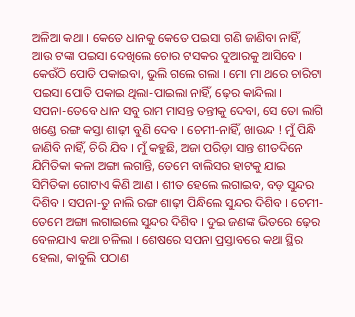ଅଳିଆ କଥା । କେତେ ଧାନକୁ କେତେ ପଇସା ଗଣି ଜାଣିବା ନାହିଁ, ଆଉ ଟଙ୍କା ପଇସା ଦେଖିଲେ ଚୋର ଟସକର ଦୁଆରକୁ ଆସିବେ । କେଉଁଠି ପୋତି ପକାଇବା, ଭୁଲି ଗଲେ ଗଲା । ମୋ ମା ଥରେ ଚାରିଟା ପଇସା ପୋତି ପକାଇ ଥିଲା-ପାଇଲା ନାହିଁ, ଢ଼େର କାନ୍ଦିଲା ।
ସପନା-ତେବେ ଧାନ ସବୁ ରାମ ମାସନ୍ତ ତନ୍ତୀକୁ ଦେବା, ସେ ତୋ ଲାଗି ଖଣ୍ଡେ ରଙ୍ଗ କସ୍ତା ଶାଢ଼ୀ ବୁଣି ଦେବ । ଚେମୀ-ନାହିଁ, ଖାଉନ୍ଦ ! ମୁଁ ପିନ୍ଧି ଜାଣିବି ନାହିଁ, ଚିରି ଯିବ । ମୁଁ କହୁଛି, ଅଜା ପରିଡ଼ା ସାନ୍ତ ଶୀତଦିନେ ଯିମିତିକା କଳା ଅଙ୍ଗା ଲଗାନ୍ତି, ତେମେ ବାଲିସର ହାଟକୁ ଯାଇ ସିମିତିକା ଗୋଟାଏ କିଣି ଆଣ । ଶୀତ ହେଲେ ଲଗାଇବ, ବଡ଼ ସୁନ୍ଦର ଦିଶିବ । ସପନା-ତୁ ନାଲି ରଙ୍ଗ ଶାଢ଼ୀ ପିନ୍ଧିଲେ ସୁନ୍ଦର ଦିଶିବ । ଚେମୀ-ତେମେ ଅଙ୍ଗା ଲଗାଇଲେ ସୁନ୍ଦର ଦିଶିବ । ଦୁଇ ଜଣଙ୍କ ଭିତରେ ଢ଼େର ବେଳଯାଏ କଥା ଚଳିଲା । ଶେଷରେ ସପନା ପ୍ରସ୍ତାବରେ କଥା ସ୍ଥିର ହେଲା, କାବୁଲି ପଠାଣ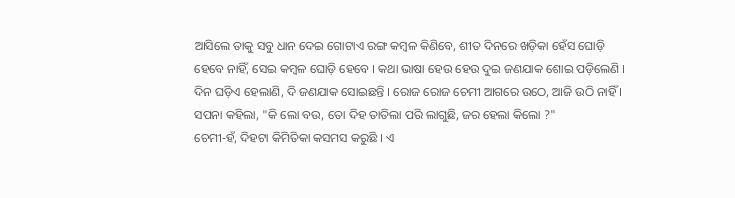ଆସିଲେ ତାକୁ ସବୁ ଧାନ ଦେଇ ଗୋଟାଏ ରଙ୍ଗ କମ୍ବଳ କିଣିବେ, ଶୀତ ଦିନରେ ଖଡ଼ିକା ହେଁସ ଘୋଡ଼ି ହେବେ ନାହିଁ, ସେଇ କମ୍ବଳ ଘୋଡ଼ି ହେବେ । କଥା ଭାଷା ହେଉ ହେଉ ଦୁଇ ଜଣଯାକ ଶୋଇ ପଡ଼ିଲେଣି ।
ଦିନ ଘଡ଼ିଏ ହେଲାଣି, ଦି ଜଣଯାକ ସୋଇଛନ୍ତି । ରୋଜ ରୋଜ ଚେମୀ ଆଗରେ ଉଠେ, ଆଜି ଉଠି ନାହିଁ । ସପନା କହିଲା, "କି ଲୋ ବଉ, ତୋ ଦିହ ତାତିଲା ପରି ଲାଗୁଛି, ଜର ହେଲା କିଲୋ ?"
ଚେମୀ-ହଁ, ଦିହଟା କିମିତିକା କସମସ କରୁଛି । ଏ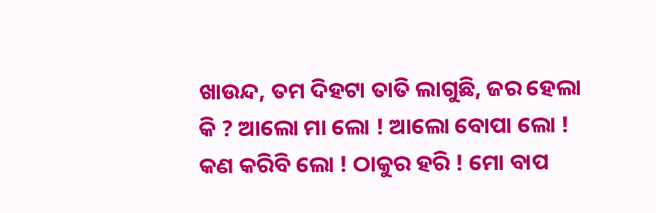ଖାଉନ୍ଦ, ତମ ଦିହଟା ତାତି ଲାଗୁଛି, ଜର ହେଲା କି ? ଆଲୋ ମା ଲୋ ! ଆଲୋ ବୋପା ଲୋ ! କଣ କରିବି ଲୋ ! ଠାକୁର ହରି ! ମୋ ବାପ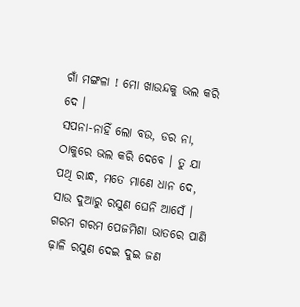ଗାଁ ମଙ୍ଗଳା ! ମୋ ଖାଉନ୍ଦକୁ ଭଲ କରି ଦେ ।
ସପନା-ନାହିଁ ଲୋ ବଉ, ଡର ନା, ଠାକୁରେ ଭଲ କରି ଦେବେ । ତୁ ଯା ପଥି ରାନ୍ଧ, ମତେ ମାଣେ ଧାନ ଦେ, ସାଉ ଦୁଆରୁ ରସୁଣ ଘେନି ଆସେଁ ।
ଗରମ ଗରମ ପେଜମିଶା ଭାତରେ ପାଣି ଢ଼ାଳି ରସୁଣ ଦେଇ ଦୁଇ ଜଣ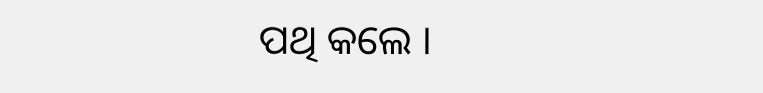ପଥି କଲେ ।